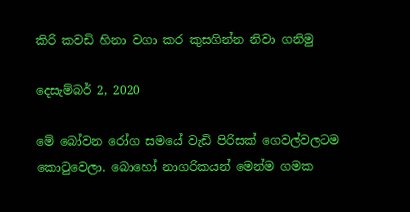කිරි කවඩි හිනා වගා කර කුසගින්න නිවා ගනිමු

දෙසැම්බර් 2, 2020

මේ බෝවන රෝග සමයේ වැඩි පිරිසක් ගෙවල්වලටම කොටුවෙලා. බොහෝ නාගරිකයන් මෙන්ම ගමක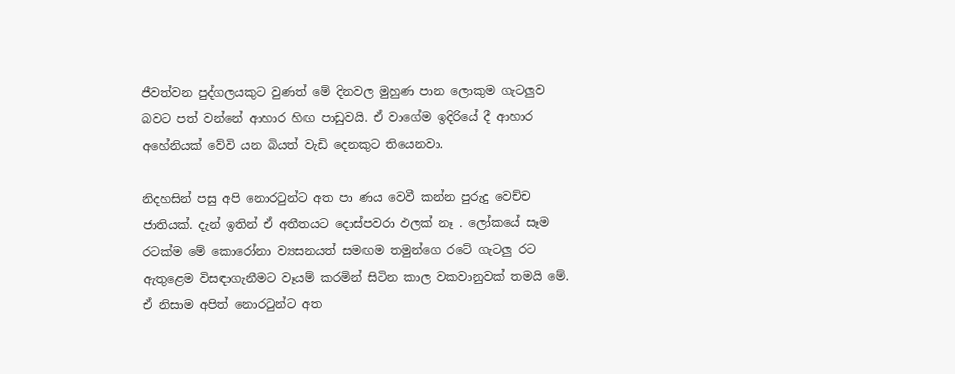ජීවත්වන පුද්ගලයකුට වුණත් මේ දිනවල මුහුණ පාන ලොකුම ගැටලුව බවට පත් වන්නේ ආහාර හිඟ පාඩුවයි. ඒ වාගේම ඉදිරියේ දී ආහාර අහේනියක් වේවි යන බියත් වැඩි දෙනකුට තියෙනවා.

නිදහසින් පසු අපි නොරටුන්ට අත පා ණය වෙවී කන්න පුරුදු වෙච්ච ජාතියක්. දැන් ඉතින් ඒ අතීතයට දොස්පවරා ඵලක් නෑ . ලෝකයේ සෑම රටක්ම මේ කොරෝනා ව්‍යසනයත් සමඟම තමුන්ගෙ රටේ ගැටලු රට ඇතුළෙම විසඳාගැනීමට වෑයම් කරමින් සිටින කාල වකවානුවක් තමයි මේ. ඒ නිසාම අපිත් නොරටුන්ට අත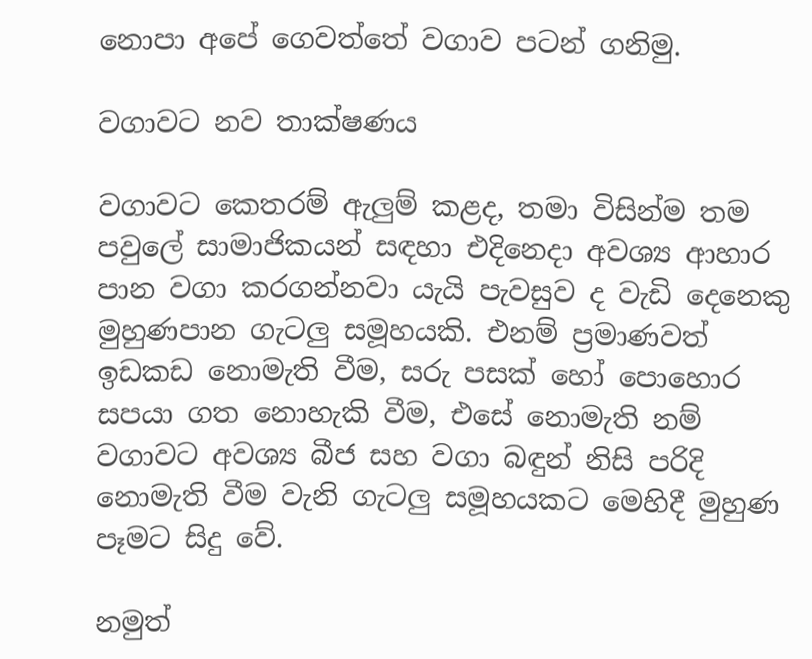නොපා අපේ ගෙවත්තේ වගාව පටන් ගනිමු.

වගාවට නව තාක්ෂණය

වගාවට කෙතරම් ඇලුම් කළද, තමා විසින්ම තම පවුලේ සාමාජිකයන් සඳහා එදිනෙදා අවශ්‍ය ආහාර පාන වගා කරගන්නවා යැයි පැවසුව ද වැඩි දෙනෙකු මුහුණපාන ගැටලු සමූහයකි. එනම් ප්‍රමාණවත් ඉඩකඩ නොමැති වීම, සරු පසක් හෝ පොහොර සපයා ගත නොහැකි වීම, එසේ නොමැති නම් වගාවට අවශ්‍ය බීජ සහ වගා බඳුන් නිසි පරිදි නොමැති වීම වැනි ගැටලු සමූහයකට මෙහිදී මුහුණ පෑමට සිදු වේ.

නමුත්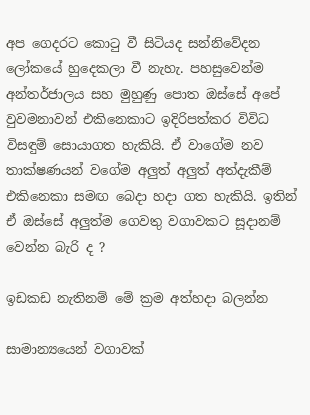අප ගෙදරට කොටු වී සිටියද සන්නිවේදන ලෝකයේ හුදෙකලා වී නැහැ. පහසුවෙන්ම අන්තර්ජාලය සහ මුහුණු පොත ඔස්සේ අපේ වුවමනාවන් එකිනෙකාට ඉදිරිපත්කර විවිධ විසඳුම් සොයාගත හැකියි. ඒ වාගේම නව තාක්ෂණයන් වගේම අලුත් අලුත් අත්දැකීම් එකිනෙකා සමඟ බෙදා හදා ගත හැකියි. ඉතින් ඒ ඔස්සේ අලුත්ම ගෙවතු වගාවකට සූදානම් වෙන්න බැරි ද ?

ඉඩකඩ නැතිනම් මේ ක්‍රම අත්හදා බලන්න

සාමාන්‍යයෙන් වගාවක්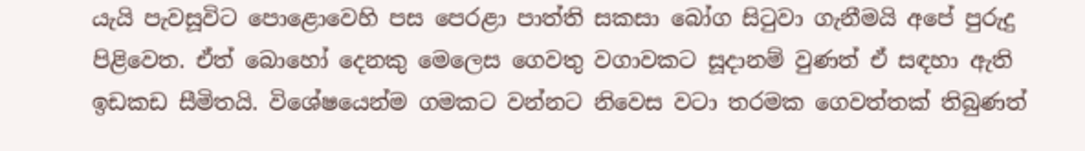යැයි පැවසූවිට පොළොවෙහි පස පෙරළා පාත්ති සකසා බෝග සිටුවා ගැනීමයි අපේ පුරුදු පිළිවෙත. ඒත් බොහෝ දෙනකු මෙලෙස ගෙවතු වගාවකට සූදානම් වුණත් ඒ සඳහා ඇති ඉඩකඩ සීමිතයි. විශේෂයෙන්ම ගමකට වන්නට නිවෙස වටා තරමක ගෙවත්තක් තිබුණත්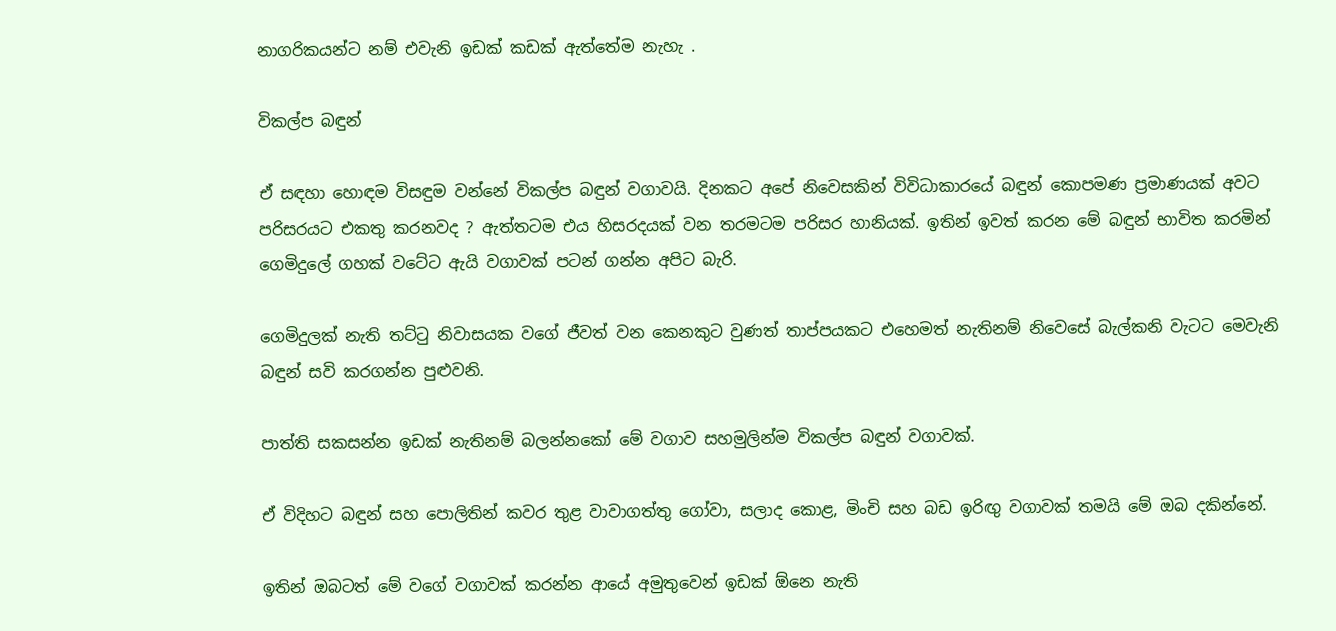නාගරිකයන්ට නම් එවැනි ඉඩක් කඩක් ඇත්තේම නැහැ .

විකල්ප බඳුන්

ඒ සඳහා හොඳම විසඳුම වන්නේ විකල්ප බඳුන් වගාවයි. දිනකට අපේ නිවෙසකින් විවිධාකාරයේ බඳුන් කොපමණ ප්‍රමාණයක් අවට පරිසරයට එකතු කරනවද ? ඇත්තටම එය හිසරදයක් වන තරමටම පරිසර හානියක්. ඉතින් ඉවත් කරන මේ බඳුන් භාවිත කරමින් ගෙමිදුලේ ගහක් වටේට ඇයි වගාවක් පටන් ගන්න අපිට බැරි.

ගෙමිදුලක් නැති තට්ටු නිවාසයක වගේ ජීවත් වන කෙනකුට වුණත් තාප්පයකට එහෙමත් නැතිනම් නිවෙසේ බැල්කනි වැටට මෙවැනි බඳුන් සවි කරගන්න පුළුවනි.

පාත්ති සකසන්න ඉඩක් නැතිනම් බලන්නකෝ මේ වගාව සහමුලින්ම විකල්ප බඳුන් වගාවක්.

ඒ විදිහට බඳුන් සහ පොලිතින් කවර තුළ වාවාගත්තු ගෝවා, සලාද කොළ, මිංචි සහ බඩ ඉරිඟු වගාවක් තමයි මේ ඔබ දකින්නේ.

ඉතින් ඔබටත් මේ වගේ වගාවක් කරන්න ආයේ අමුතුවෙන් ඉඩක් ඕනෙ නැති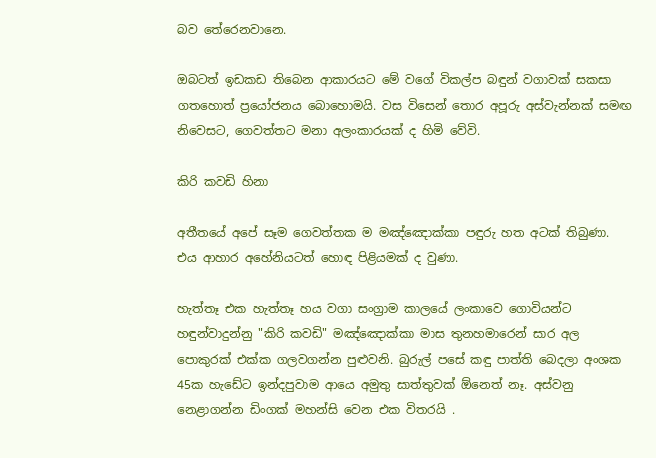බව තේරෙනවානෙ.

ඔබටත් ඉඩකඩ තිබෙන ආකාරයට මේ වගේ විකල්ප බඳුන් වගාවක් සකසා ගතහොත් ප්‍රයෝජනය බොහොමයි. වස විසෙන් තොර අපූරු අස්වැන්නක් සමඟ නිවෙසට, ගෙවත්තට මනා අලංකාරයක් ද හිමි වේවි.

කිරි කවඩි හිනා

අතීතයේ අපේ සෑම ගෙවත්තක ම මඤ්ඤොක්කා පඳුරු හත අටක් තිබුණා. එය ආහාර අහේනියටත් හොඳ පිළියමක් ද වුණා.

හැත්තෑ එක හැත්තෑ හය වගා සංග්‍රාම කාලයේ ලංකාවෙ ගොවියන්ට හඳුන්වාදුන්නු "කිරි කවඩි" මඤ්ඤොක්කා මාස තුනහමාරෙන් සාර අල පොකුරක් එක්ක ගලවගන්න පුළුවනි. බුරුල් පසේ කඳු පාත්ති බෙදලා අංශක 45ක හැඩේට ඉන්දපුවාම ආයෙ අමුතු සාත්තුවක් ඕනෙත් නෑ. අස්වනු නෙළාගන්න ඩිංගක් මහන්සි වෙන එක විතරයි .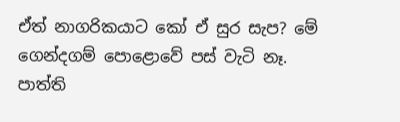ඒත් නාගරිකයාට කෝ ඒ සුර සැප? මේ ගෙන්දගම් පොළොවේ පස් වැටි නෑ. පාත්ති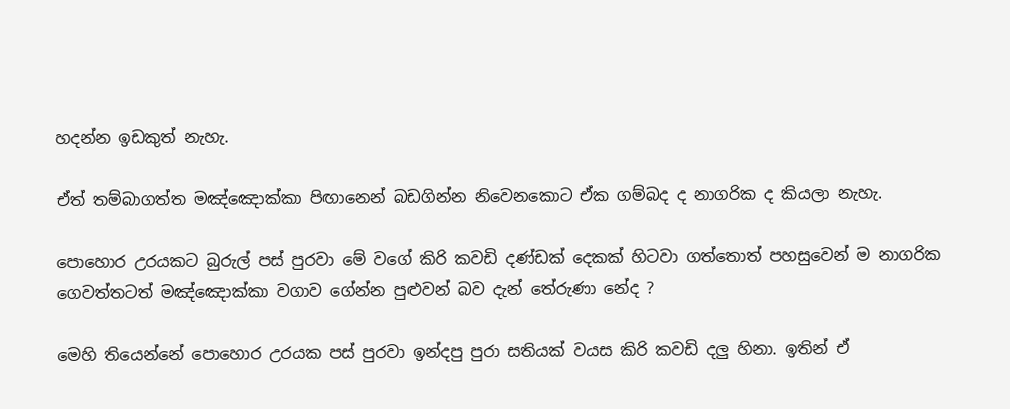හදන්න ඉඩකුත් නැහැ.

ඒත් තම්බාගත්ත මඤ්ඤොක්කා පිඟානෙන් බඩගින්න නිවෙනකොට ඒක ගම්බද ද නාගරික ද කියලා නැහැ.

පොහොර උරයකට බුරුල් පස් පුරවා මේ වගේ කිරි කවඩි දණ්ඩක් දෙකක් හිටවා ගත්තොත් පහසුවෙන් ම නාගරික ගෙවත්තටත් මඤ්ඤොක්කා වගාව ගේන්න පුළුවන් බව දැන් තේරුණා නේද ?

මෙහි තියෙන්නේ පොහොර උරයක පස් පුරවා ඉන්දපු පුරා සතියක් වයස කිරි කවඩි දලු හිනා. ඉතින් ඒ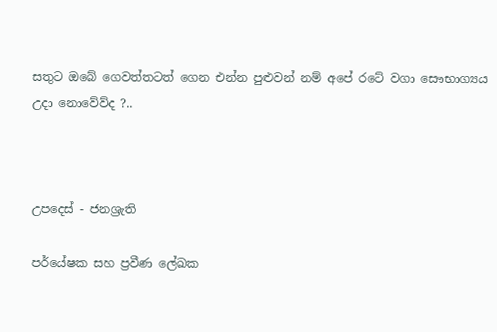සතුට ඔබේ ගෙවත්තටත් ගෙන එන්න පුළුවන් නම් අපේ රටේ වගා සෞභාග්‍යය උදා නොවේව්ද ?..



උපදෙස් - ජනශ්‍රැති

පර්යේෂක සහ ප්‍රවීණ ලේඛක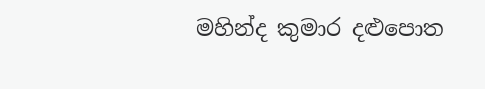මහින්ද කුමාර දළුපොත